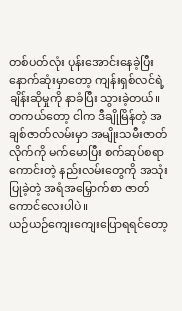တစ်ပတ်လုံး ပုန်းအောင်းနေခဲ့ပြီး နောက်ဆုံးမှာတော့ ကျန်းရှစ်လင်ရဲ့ ချိန်းဆိုမှုကို နာခံပြီး သွားခဲ့တယ်။
တကယ်တော့ ငါက ဒီချိုမြိန်တဲ့ အချစ်ဇာတ်လမ်းမှာ အမျိုးသမီးဇာတ်လိုက်ကို မက်မောပြီး စက်ဆုပ်စရာကောင်းတဲ့ နည်းလမ်းတွေကို အသုံးပြုခဲ့တဲ့ အရံအမြှောက်စာ ဇာတ်ကောင်လေးပါပဲ။
ယဉ်ယဉ်ကျေးကျေးပြောရရင်တော့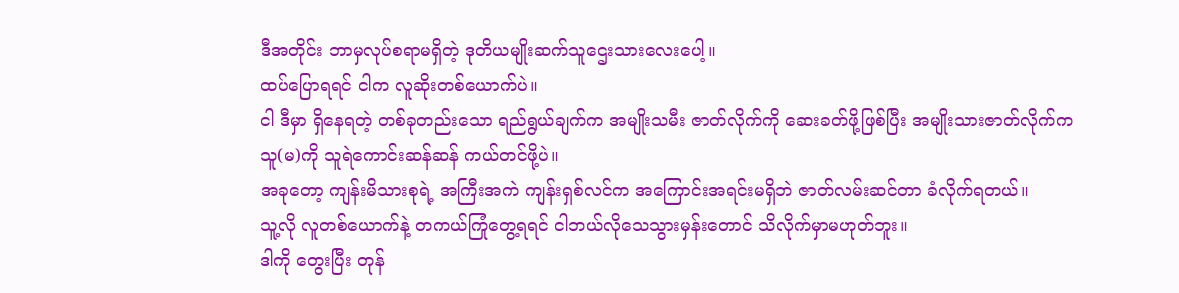ဒီအတိုင်း ဘာမှလုပ်စရာမရှိတဲ့ ဒုတိယမျိုးဆက်သူဌေးသားလေးပေါ့။
ထပ်ပြောရရင် ငါက လူဆိုးတစ်ယောက်ပဲ။
ငါ ဒီမှာ ရှိနေရတဲ့ တစ်ခုတည်းသော ရည်ရွယ်ချက်က အမျိုးသမီး ဇာတ်လိုက်ကို ဆေးခတ်ဖို့ဖြစ်ပြီး အမျိုးသားဇာတ်လိုက်က သူ(မ)ကို သူရဲကောင်းဆန်ဆန် ကယ်တင်ဖို့ပဲ။
အခုတော့ ကျန်းမိသားစုရဲ့ အကြီးအကဲ ကျန်းရှစ်လင်က အကြောင်းအရင်းမရှိဘဲ ဇာတ်လမ်းဆင်တာ ခံလိုက်ရတယ်။
သူ့လို လူတစ်ယောက်နဲ့ တကယ်ကြုံတွေ့ရရင် ငါဘယ်လိုသေသွားမှန်းတောင် သိလိုက်မှာမဟုတ်ဘူး။
ဒါကို တွေးပြီး တုန်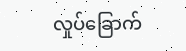လှုပ်ခြောက်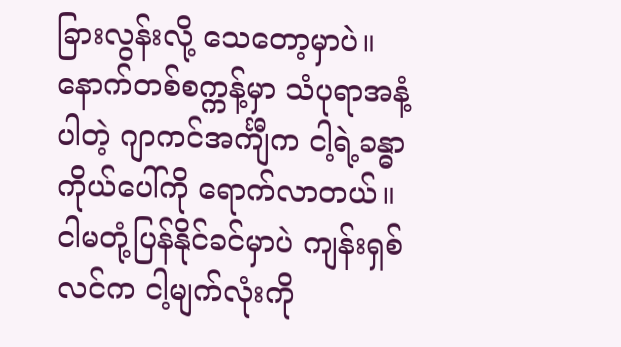ခြားလွန်းလို့ သေတော့မှာပဲ။
နောက်တစ်စက္ကန့်မှာ သံပုရာအနံ့ပါတဲ့ ဂျာကင်အင်္ကျီက ငါ့ရဲ့ခန္ဓာကိုယ်ပေါ်ကို ရောက်လာတယ်။
ငါမတုံ့ပြန်နိုင်ခင်မှာပဲ ကျန်းရှစ်လင်က ငါ့မျက်လုံးကို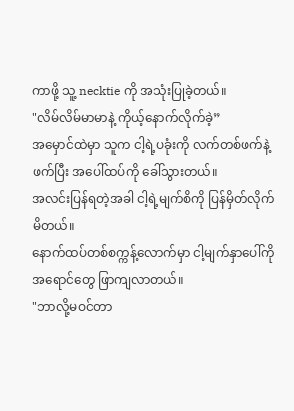ကာဖို့ သူ့ necktie ကို အသုံးပြုခဲ့တယ်။
"လိမ်လိမ်မာမာနဲ့ ကိုယ့်နောက်လိုက်ခဲ့”
အမှောင်ထဲမှာ သူက ငါ့ရဲ့ပခုံးကို လက်တစ်ဖက်နဲ့ ဖက်ပြီး အပေါ်ထပ်ကို ခေါ်သွားတယ်။
အလင်းပြန်ရတဲ့အခါ ငါ့ရဲ့မျက်စိကို ပြန်မှိတ်လိုက်မိတယ်။
နောက်ထပ်တစ်စက္ကန့်လောက်မှာ ငါ့မျက်နှာပေါ်ကို အရောင်တွေ ဖြာကျလာတယ်။
"ဘာလို့မဝင်တာ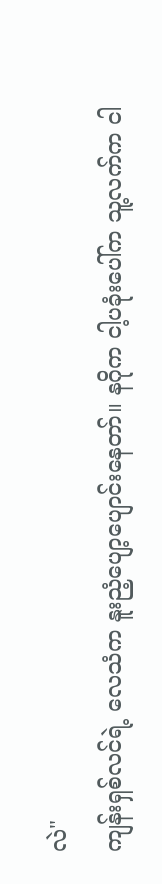လဲ"
ကျန်းရှစ်လင်ရဲ့ လေသံက နူးညံ့ပျော့ပျောင်းနေတာ်။ နဂိုက ငါ့ပခုံးပေါ်က သူ့လက်က ငါ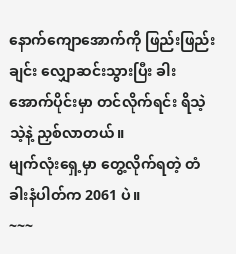နောက်ကျောအောက်ကို ဖြည်းဖြည်းချင်း လျှောဆင်းသွားပြီး ခါးအောက်ပိုင်းမှာ တင်လိုက်ရင်း ရိသဲ့သဲ့နဲ့ ညှစ်လာတယ်။
မျက်လုံးရှေ့မှာ တွေ့လိုက်ရတဲ့ တံခါးနံပါတ်က 2061 ပဲ။
~~~